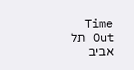Time Out תל אביב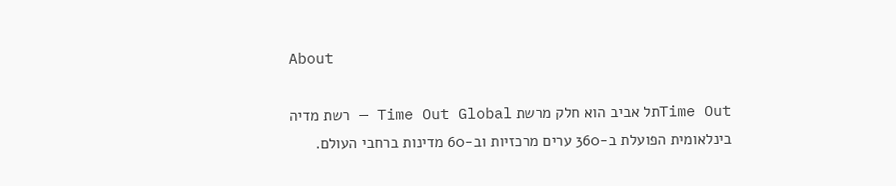About

Time Outתל אביב הוא חלק מרשת Time Out Global — רשת מדיה בינלאומית הפועלת ב-360 ערים מרכזיות וב-60 מדינות ברחבי העולם.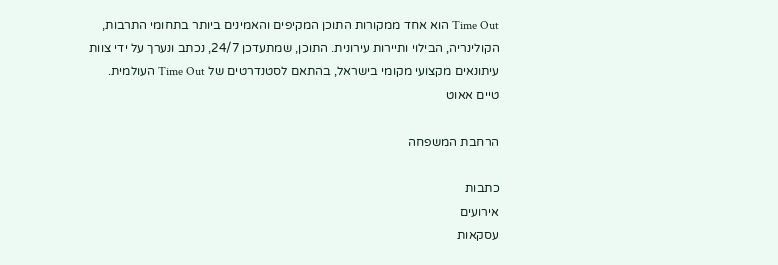Time Out הוא אחד ממקורות התוכן המקיפים והאמינים ביותר בתחומי התרבות, הקולינריה, הבילוי ותיירות עירונית. התוכן, שמתעדכן 24/7, נכתב ונערך על ידי צוות עיתונאים מקצועי מקומי בישראל, בהתאם לסטנדרטים של Time Out העולמית.
טיים אאוט

הרחבת המשפחה

כתבות
אירועים
עסקאות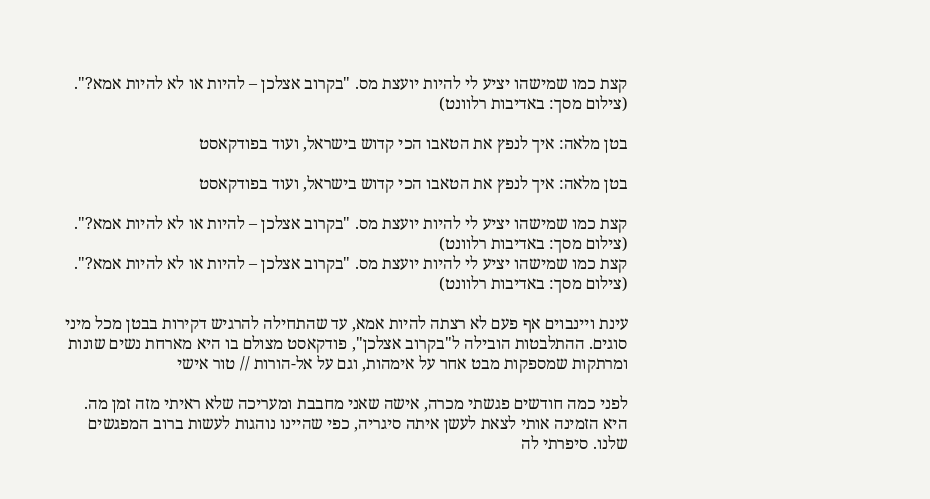קצת כמו שמישהו יציע לי להיות יועצת מס. "בקרוב אצלכן – להיות או לא להיות אמא?". (צילום מסך: באדיבות רלוונט)

בטן מלאה: איך לנפץ את הטאבו הכי קדוש בישראל, ועוד בפודקאסט

בטן מלאה: איך לנפץ את הטאבו הכי קדוש בישראל, ועוד בפודקאסט

קצת כמו שמישהו יציע לי להיות יועצת מס. "בקרוב אצלכן – להיות או לא להיות אמא?". (צילום מסך: באדיבות רלוונט)
קצת כמו שמישהו יציע לי להיות יועצת מס. "בקרוב אצלכן – להיות או לא להיות אמא?". (צילום מסך: באדיבות רלוונט)

עינת ויינבוים אף פעם לא רצתה להיות אמא, עד שהתחילה להרגיש דקירות בבטן מכל מיני סוגים. ההתלבטות הובילה ל"בקרוב אצלכן", פודקאסט מצולם בו היא מארחת נשים שונות ומרתקות שמספקות מבט אחר על אימהות, וגם על אל-הורות // טור אישי

לפני כמה חודשים פגשתי מכרה, אישה שאני מחבבת ומעריכה שלא ראיתי מזה זמן מה. היא הזמינה אותי לצאת לעשן איתה סיגריה, כפי שהיינו נוהגות לעשות ברוב המפגשים שלנו. סיפרתי לה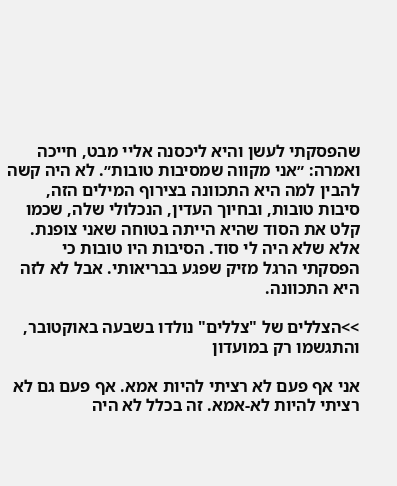שהפסקתי לעשן והיא ליכסנה אליי מבט, חייכה ואמרה: ״אני מקווה שמסיבות טובות״. לא היה קשה להבין למה היא התכוונה בצירוף המילים הזה, סיבות טובות, ובחיוך העדין, הנכלולי שלה, שכמו קלט את הסוד שהיא הייתה בטוחה שאני צופנת. אלא שלא היה לי סוד. הסיבות היו טובות כי הפסקתי הרגל מזיק שפגע בבריאותי. אבל לא לזה היא התכוונה.

>>הצללים של "צללים" נולדו בשבעה באוקטובר, והתגשמו רק במועדון

אני אף פעם לא רציתי להיות אמא. אף פעם גם לא רציתי להיות לא-אמא. זה בכלל לא היה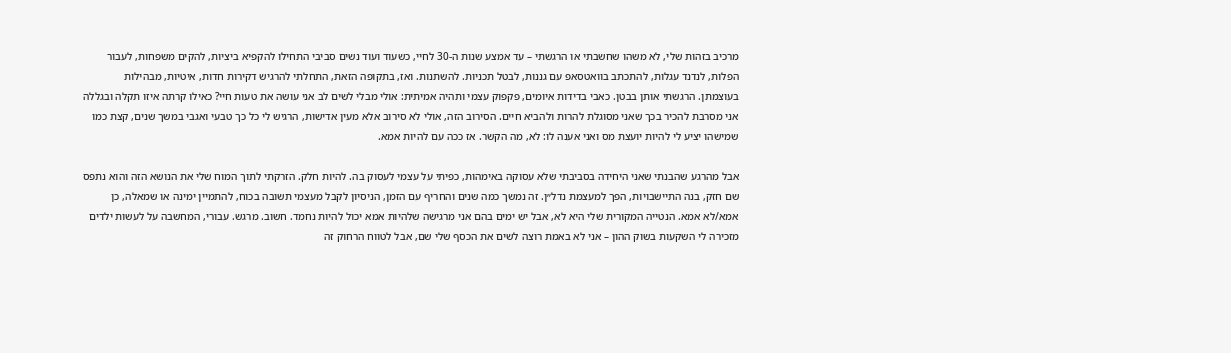מרכיב בזהות שלי, לא משהו שחשבתי או הרגשתי – עד אמצע שנות ה-30 לחיי, כשעוד ועוד נשים סביבי התחילו להקפיא ביציות, להקים משפחות, לעבור הפלות, לנדנד עגלות, להתכתב בוואטסאפ עם גננות, לבטל תכניות. להשתנות. ואז, בתקופה הזאת, התחלתי להרגיש דקירות חדות, איטיות, מבהילות בעוצמתן. הרגשתי אותן בבטן. כאבי בדידות איומים, פקפוק עצמי ותהיה אמיתית: אולי מבלי לשים לב אני עושה את טעות חיי? כאילו קרתה איזו תקלה ובגללה אני מסרבת להכיר בכך שאני מסוגלת להרות ולהביא חיים. הסירוב הזה, אולי לא סירוב אלא מעין אדישות, הרגיש לי כל כך טבעי ואגבי במשך שנים, קצת כמו שמישהו יציע לי להיות יועצת מס ואני אענה לו: לא, מה הקשר. אז ככה עם להיות אמא.

אבל מהרגע שהבנתי שאני היחידה בסביבתי שלא עסוקה באימהות, כפיתי על עצמי לעסוק בה. להיות חלק. הזרקתי לתוך המוח שלי את הנושא הזה והוא נתפס שם חזק, בנה התיישבויות, הפך למעצמת נדל״ן. זה נמשך כמה שנים והחריף עם הזמן, הניסיון לקבל מעצמי תשובה בכוח, להתמיין ימינה או שמאלה, כן אמא/לא אמא. הנטייה המקורית שלי היא לא, אבל יש ימים בהם אני מרגישה שלהיות אמא יכול להיות נחמד. חשוב. מרגש. עבורי, המחשבה על לעשות ילדים מזכירה לי השקעות בשוק ההון – אני לא באמת רוצה לשים את הכסף שלי שם, אבל לטווח הרחוק זה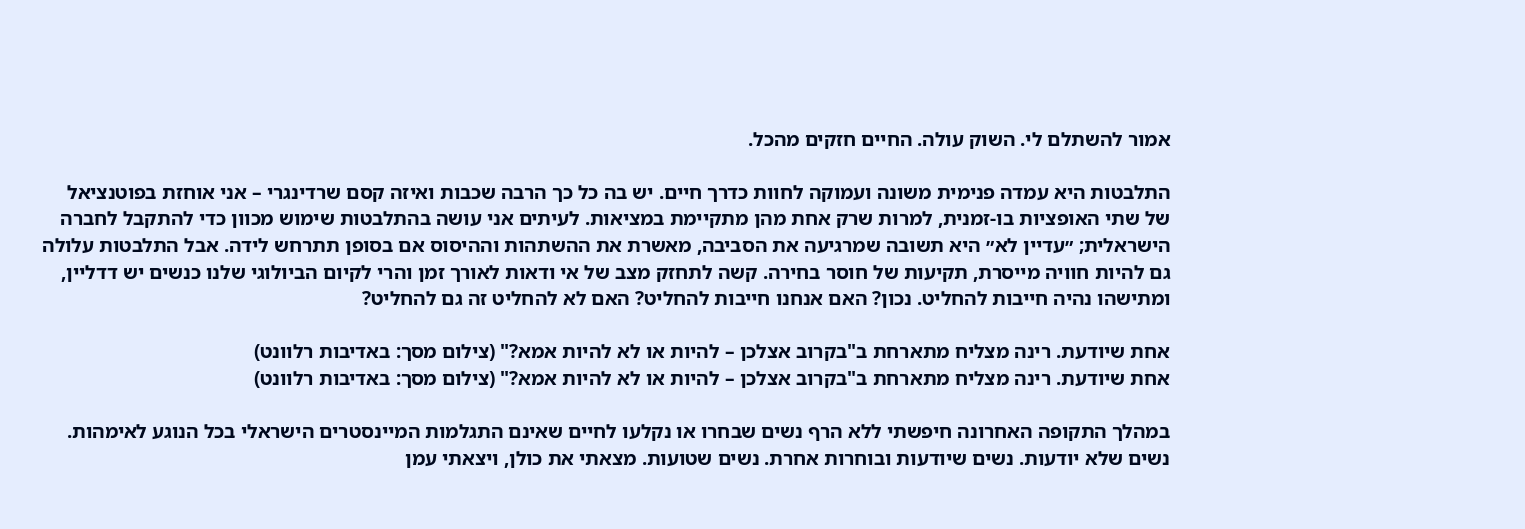אמור להשתלם לי. השוק עולה. החיים חזקים מהכל.

התלבטות היא עמדה פנימית משונה ועמוקה לחוות כדרך חיים. יש בה כל כך הרבה שכבות ואיזה קסם שרדינגרי – אני אוחזת בפוטנציאל של שתי האופציות בו-זמנית, למרות שרק אחת מהן מתקיימת במציאות. לעיתים אני עושה בהתלבטות שימוש מכוון כדי להתקבל לחברה הישראלית; ״עדיין לא״ היא תשובה שמרגיעה את הסביבה, מאשרת את ההשתהות וההיסוס אם בסופן תתרחש לידה. אבל התלבטות עלולה גם להיות חוויה מייסרת, תקיעות של חוסר בחירה. קשה לתחזק מצב של אי ודאות לאורך זמן והרי לקיום הביולוגי שלנו כנשים יש דדליין, ומתישהו נהיה חייבות להחליט. נכון? האם אנחנו חייבות להחליט? האם לא להחליט זה גם להחליט?

אחת שיודעת. רינה מצליח מתארחת ב"בקרוב אצלכן – להיות או לא להיות אמא?" (צילום מסך: באדיבות רלוונט)
אחת שיודעת. רינה מצליח מתארחת ב"בקרוב אצלכן – להיות או לא להיות אמא?" (צילום מסך: באדיבות רלוונט)

במהלך התקופה האחרונה חיפשתי ללא הרף נשים שבחרו או נקלעו לחיים שאינם התגלמות המיינסטרים הישראלי בכל הנוגע לאימהות. נשים שלא יודעות. נשים שיודעות ובוחרות אחרת. נשים שטועות. מצאתי את כולן, ויצאתי עמן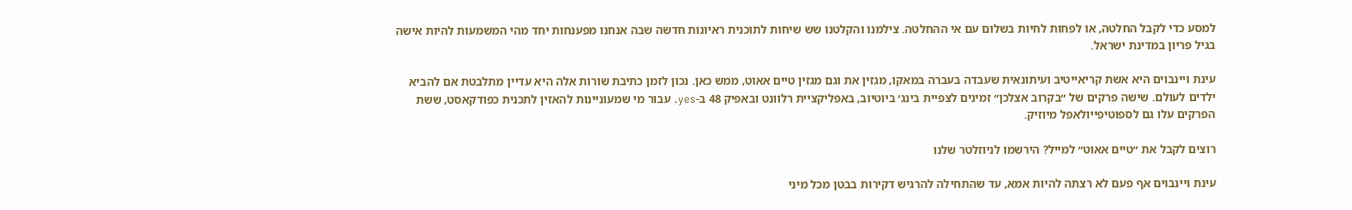למסע כדי לקבל החלטה, או לפחות לחיות בשלום עם אי ההחלטה. צילמנו והקלטנו שש שיחות לתוכנית ראיונות חדשה שבה אנחנו מפענחות יחד מהי המשמעות להיות אישה בגיל פריון במדינת ישראל.

עינת ויינבוים היא אשת קריאייטיב ועיתונאית שעבדה בעברה במאקו, מגזין את וגם מגזין טיים אאוט, ממש כאן. נכון לזמן כתיבת שורות אלה היא עדיין מתלבטת אם להביא ילדים לעולם. שישה פרקים של ״בקרוב אצלכן״ זמינים לצפיית בינג׳ ביוטיוב, באפליקציית רלוונט ובאפיק 48 ב-yes. עבור מי שמעוניינות להאזין לתכנית כפודקאסט, ששת הפרקים עלו גם לספוטיפייולאפל מיוזיק.

רוצים לקבל את ״טיים אאוט״ למייל? הירשמו לניוזלטר שלנו

עינת ויינבוים אף פעם לא רצתה להיות אמא, עד שהתחילה להרגיש דקירות בבטן מכל מיני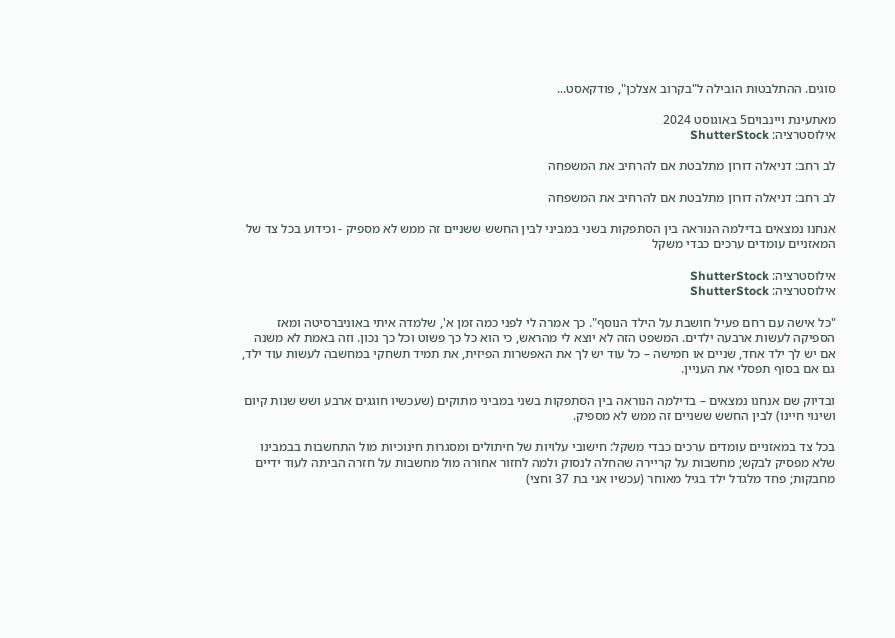סוגים. ההתלבטות הובילה ל"בקרוב אצלכן", פודקאסט...

מאתעינת ויינבוים5 באוגוסט 2024
אילוסטרציה: ShutterStock

לב רחב: דניאלה דורון מתלבטת אם להרחיב את המשפחה

לב רחב: דניאלה דורון מתלבטת אם להרחיב את המשפחה

אנחנו נמצאים בדילמה הנוראה בין הסתפקות בשני במביני לבין החשש ששניים זה ממש לא מספיק - וכידוע בכל צד של המאזניים עומדים ערכים כבדי משקל

אילוסטרציה: ShutterStock
אילוסטרציה: ShutterStock

"כל אישה עם רחם פעיל חושבת על הילד הנוסף". כך אמרה לי לפני כמה זמן א', שלמדה איתי באוניברסיטה ומאז הספיקה לעשות ארבעה ילדים. המשפט הזה לא יוצא לי מהראש, כי הוא כל כך פשוט וכל כך נכון. וזה באמת לא משנה אם יש לך ילד אחד, שניים או חמישה – כל עוד יש לך את האפשרות הפיזית, את תמיד תשחקי במחשבה לעשות עוד ילד, גם אם בסוף תפסלי את העניין.

ובדיוק שם אנחנו נמצאים – בדילמה הנוראה בין הסתפקות בשני במביני מתוקים (שעכשיו חוגגים ארבע ושש שנות קיום ושינוי חיינו) לבין החשש ששניים זה ממש לא מספיק.

בכל צד במאזניים עומדים ערכים כבדי משקל: חישובי עלויות של חיתולים ומסגרות חינוכיות מול התחשבות בבמבינו שלא מפסיק לבקש; מחשבות על קריירה שהחלה לנסוק ולמה לחזור אחורה מול מחשבות על חזרה הביתה לעוד ידיים מחבקות; פחד מלגדל ילד בגיל מאוחר (עכשיו אני בת 37 וחצי)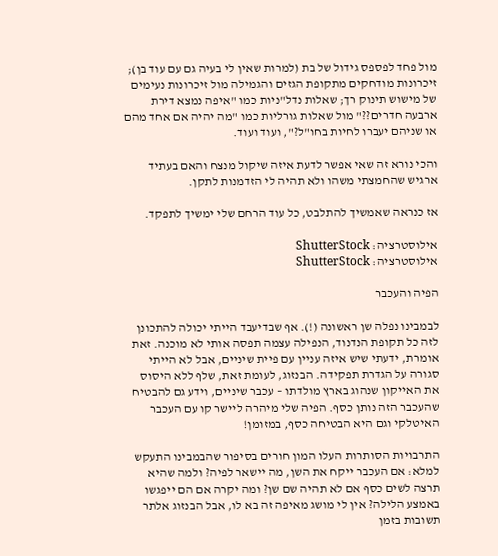מול פחד לפספס גידול של בת (למרות שאין לי בעיה גם עם עוד בן); זיכרונות מודחקים מתקופת הגזים והגמילה מול זיכרונות נעימים של מישוש תינוק רך; שאלות נדל"ניות כמו "איפה נמצא דירת ארבעה חדרים??" מול שאלות גורליות כמו "מה יהיה אם אחד מהם או שניהם יעברו לחיות בחו"ל?", ועוד ועוד.

והכי נורא זה שאי אפשר לדעת איזה שיקול מנצח והאם בעתיד ארגיש שהחמצתי משהו ולא תהיה לי הזדמנות לתקן.

אז כנראה שאמשיך להתלבט, כל עוד הרחם שלי ימשיך לתפקד.

אילוסטרציה: ShutterStock
אילוסטרציה: ShutterStock

הפיה והעכבר

לבמבינו נפלה שן ראשונה (!). אף שבדיעבד הייתי יכולה להתכונן לזה כל תקופת הנדנוד, הנפילה עצמה תפסה אותי לא מוכנה. זאת אומרת, ידעתי שיש איזה עניין עם פיית שיניים, אבל לא הייתי סגורה על הגדרת תפקידה. הבנזוג, לעומת זאת, שלף ללא היסוס את האייקון שנהוג בארץ מולדתו – עכבר שיניים, וידע גם להבטיח שהעכבר הזה נותן כסף. הפיה שלי מיהרה ליישר קו עם העכבר האיטלקי וגם היא הבטיחה כסף, במזומן!

התרבויות הסותרות העלו המון חורים בסיפור שהבמבינו התעקש למלא: אם העכבר ייקח את השן, מה יישאר לפיה? ולמה שהיא תרצה לשים כסף אם לא תהיה שם שן? ומה יקרה אם הם ייפגשו באמצע הלילה? אין לי מושג מאיפה זה בא לו, אבל הבנזוג אלתר תשובות בזמן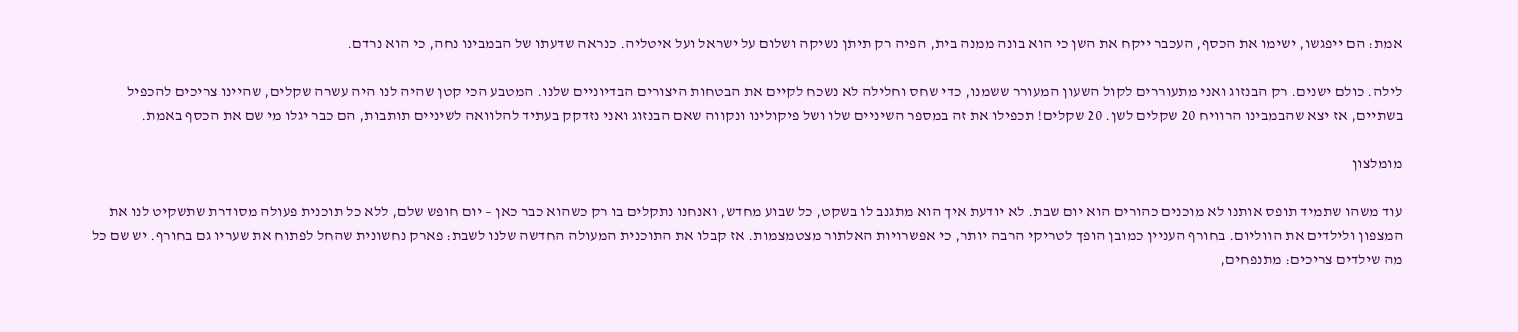אמת: הם ייפגשו, ישימו את הכסף, העכבר ייקח את השן כי הוא בונה ממנה בית, הפיה רק תיתן נשיקה ושלום על ישראל ועל איטליה. כנראה שדעתו של הבמבינו נחה, כי הוא נרדם.

לילה. כולם ישנים. רק הבנזוג ואני מתעוררים לקול השעון המעורר ששמנו, כדי שחס וחלילה לא נשכח לקיים את הבטחות היצורים הבדיוניים שלנו. המטבע הכי קטן שהיה לנו היה עשרה שקלים, שהיינו צריכים להכפיל בשתיים, אז יצא שהבמבינו הרוויח 20 שקלים לשן. 20 שקלים! תכפילו את זה במספר השיניים שלו ושל פיקולינו ונקווה שאם הבנזוג ואני נזדקק בעתיד להלוואה לשיניים תותבות, הם כבר יגלו מי שם את הכסף באמת.

מומלצון

עוד משהו שתמיד תופס אותנו לא מוכנים כהורים הוא יום שבת. לא יודעת איך הוא מתגנב לו בשקט, כל שבוע מחדש, ואנחנו נתקלים בו רק כשהוא כבר כאן – יום חופש שלם, ללא כל תוכנית פעולה מסודרת שתשקיט לנו את המצפון ולילדים את הווליום. בחורף העניין כמובן הופך לטריקי הרבה יותר, כי אפשרויות האלתור מצטמצמות. אז קבלו את התוכנית המעולה החדשה שלנו לשבת: פארק נחשונית שהחל לפתוח את שעריו גם בחורף. יש שם כל מה שילדים צריכים: מתנפחים,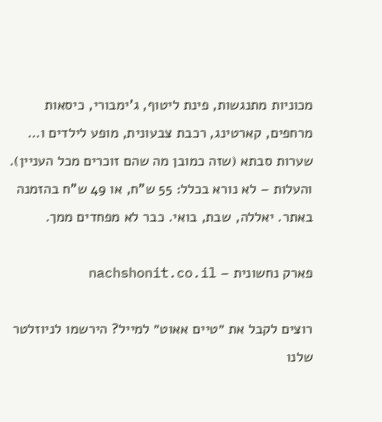מכוניות מתנגשות, פינת ליטוף, ג'ימבורי, כיסאות מרחפים, קארטינג, רכבת צבעונית, מופע לילדים ו… שערות סבתא (שזה כמובן מה שהם זוכרים מכל העניין). והעלות – לא נורא בכלל: 55 ש"ח, או 49 ש"ח בהזמנה באתר. יאללה, שבת, בואי. כבר לא מפחדים ממך.

פארק נחשונית – nachshonit.co.il

רוצים לקבל את ״טיים אאוט״ למייל? הירשמו לניוזלטר שלנו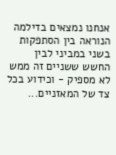אנחנו נמצאים בדילמה הנוראה בין הסתפקות בשני במביני לבין החשש ששניים זה ממש לא מספיק - וכידוע בכל צד של המאזניים...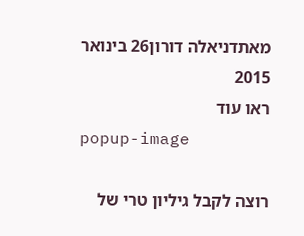מאתדניאלה דורון26 בינואר 2015
ראו עוד
popup-image

רוצה לקבל גיליון טרי של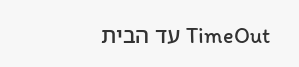TimeOut עד הבית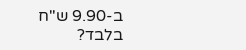ב-9.90 ש"ח בלבד?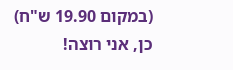(במקום 19.90 ש"ח)
כן, אני רוצה!